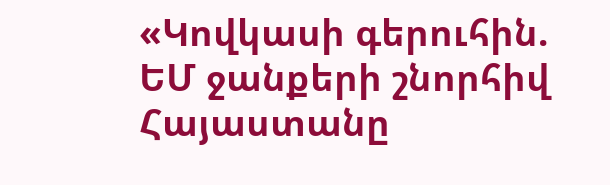«Կովկասի գերուհին. ԵՄ ջանքերի շնորհիվ Հայաստանը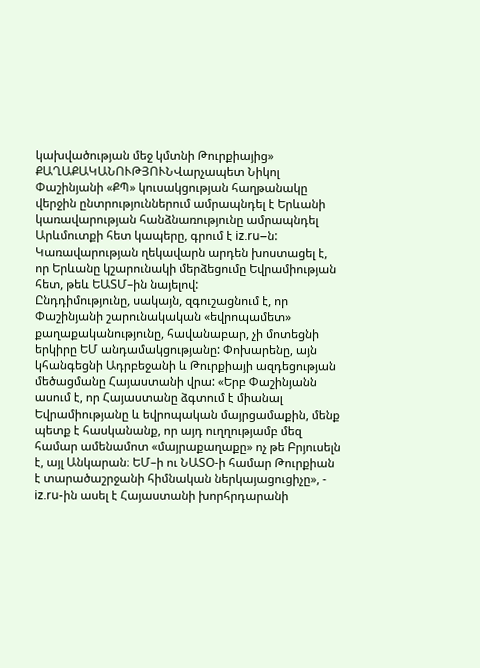կախվածության մեջ կմտնի Թուրքիայից»
ՔԱՂԱՔԱԿԱՆՈՒԹՅՈՒՆՎարչապետ Նիկոլ Փաշինյանի «ՔՊ» կուսակցության հաղթանակը վերջին ընտրություններում ամրապնդել է Երևանի կառավարության հանձնառությունը ամրապնդել Արևմուտքի հետ կապերը, գրում է iz.ru–ն: Կառավարության ղեկավարն արդեն խոստացել է, որ Երևանը կշարունակի մերձեցումը Եվրամիության հետ, թեև ԵԱՏՄ–ին նայելով:
Ընդդիմությունը, սակայն, զգուշացնում է, որ Փաշինյանի շարունակական «եվրոպամետ» քաղաքականությունը, հավանաբար, չի մոտեցնի երկիրը ԵՄ անդամակցությանը: Փոխարենը, այն կհանգեցնի Ադրբեջանի և Թուրքիայի ազդեցության մեծացմանը Հայաստանի վրա: «Երբ Փաշինյանն ասում է, որ Հայաստանը ձգտում է միանալ Եվրամիությանը և եվրոպական մայրցամաքին, մենք պետք է հասկանանք, որ այդ ուղղությամբ մեզ համար ամենամոտ «մայրաքաղաքը» ոչ թե Բրյուսելն է, այլ Անկարան։ ԵՄ–ի ու ՆԱՏՕ-ի համար Թուրքիան է տարածաշրջանի հիմնական ներկայացուցիչը», - iz.ru-ին ասել է Հայաստանի խորհրդարանի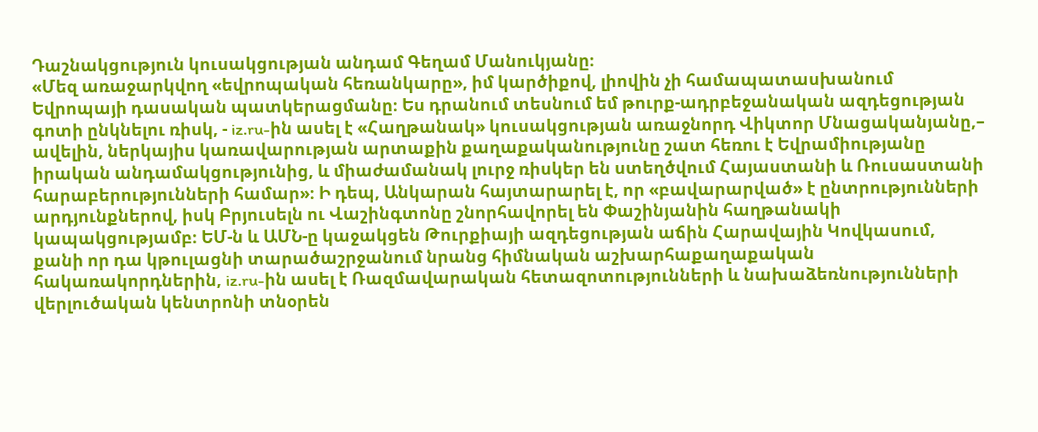Դաշնակցություն կուսակցության անդամ Գեղամ Մանուկյանը։
«Մեզ առաջարկվող «եվրոպական հեռանկարը», իմ կարծիքով, լիովին չի համապատասխանում Եվրոպայի դասական պատկերացմանը։ Ես դրանում տեսնում եմ թուրք-ադրբեջանական ազդեցության գոտի ընկնելու ռիսկ, - iz.ru-ին ասել է «Հաղթանակ» կուսակցության առաջնորդ Վիկտոր Մնացականյանը,– ավելին, ներկայիս կառավարության արտաքին քաղաքականությունը շատ հեռու է Եվրամիությանը իրական անդամակցությունից, և միաժամանակ լուրջ ռիսկեր են ստեղծվում Հայաստանի և Ռուսաստանի հարաբերությունների համար»։ Ի դեպ, Անկարան հայտարարել է, որ «բավարարված» է ընտրությունների արդյունքներով, իսկ Բրյուսելն ու Վաշինգտոնը շնորհավորել են Փաշինյանին հաղթանակի կապակցությամբ։ ԵՄ-ն և ԱՄՆ-ը կաջակցեն Թուրքիայի ազդեցության աճին Հարավային Կովկասում, քանի որ դա կթուլացնի տարածաշրջանում նրանց հիմնական աշխարհաքաղաքական հակառակորդներին, iz.ru-ին ասել է Ռազմավարական հետազոտությունների և նախաձեռնությունների վերլուծական կենտրոնի տնօրեն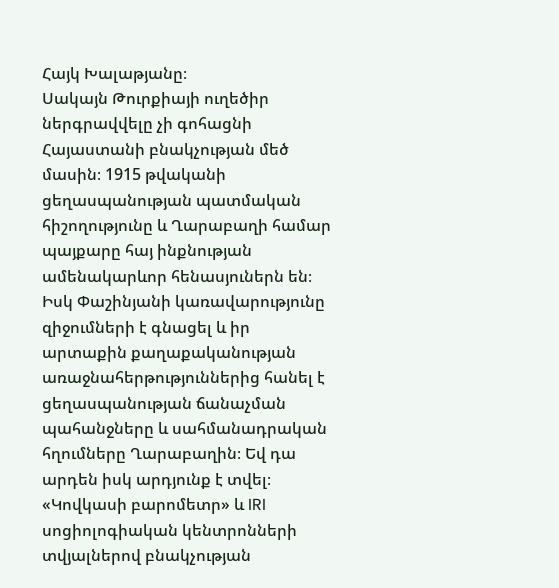Հայկ Խալաթյանը։
Սակայն Թուրքիայի ուղեծիր ներգրավվելը չի գոհացնի Հայաստանի բնակչության մեծ մասին։ 1915 թվականի ցեղասպանության պատմական հիշողությունը և Ղարաբաղի համար պայքարը հայ ինքնության ամենակարևոր հենասյուներն են։ Իսկ Փաշինյանի կառավարությունը զիջումների է գնացել և իր արտաքին քաղաքականության առաջնահերթություններից հանել է ցեղասպանության ճանաչման պահանջները և սահմանադրական հղումները Ղարաբաղին։ Եվ դա արդեն իսկ արդյունք է տվել։ «Կովկասի բարոմետր» և IRI սոցիոլոգիական կենտրոնների տվյալներով բնակչության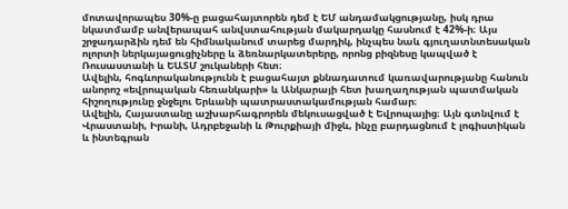մոտավորապես 30%-ը բացահայտորեն դեմ է ԵՄ անդամակցությանը, իսկ դրա նկատմամբ անվերապահ անվստահության մակարդակը հասնում է 42%-ի։ Այս շրջադարձին դեմ են հիմնականում տարեց մարդիկ, ինչպես նաև գյուղատնտեսական ոլորտի ներկայացուցիչները և ձեռնարկատերերը, որոնց բիզնեսը կապված է Ռուսաստանի և ԵԱՏՄ շուկաների հետ։
Ավելին, հոգևորականությունն է բացահայտ քննադատում կառավարությանը հանուն անորոշ «եվրոպական հեռանկարի» և Անկարայի հետ խաղաղության պատմական հիշողությունը ջնջելու Երևանի պատրաստակամության համար։
Ավելին, Հայաստանը աշխարհագրորեն մեկուսացված է Եվրոպայից։ Այն գտնվում է Վրաստանի, Իրանի, Ադրբեջանի և Թուրքիայի միջև, ինչը բարդացնում է լոգիստիկան և ինտեգրան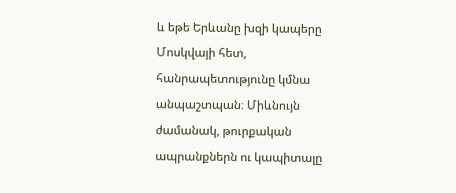և եթե Երևանը խզի կապերը Մոսկվայի հետ, հանրապետությունը կմնա անպաշտպան։ Միևնույն ժամանակ, թուրքական ապրանքներն ու կապիտալը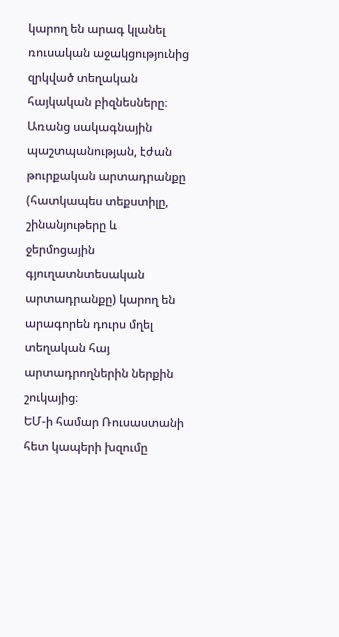կարող են արագ կլանել ռուսական աջակցությունից զրկված տեղական հայկական բիզնեսները։ Առանց սակագնային պաշտպանության, էժան թուրքական արտադրանքը (հատկապես տեքստիլը, շինանյութերը և ջերմոցային գյուղատնտեսական արտադրանքը) կարող են արագորեն դուրս մղել տեղական հայ արտադրողներին ներքին շուկայից։
ԵՄ-ի համար Ռուսաստանի հետ կապերի խզումը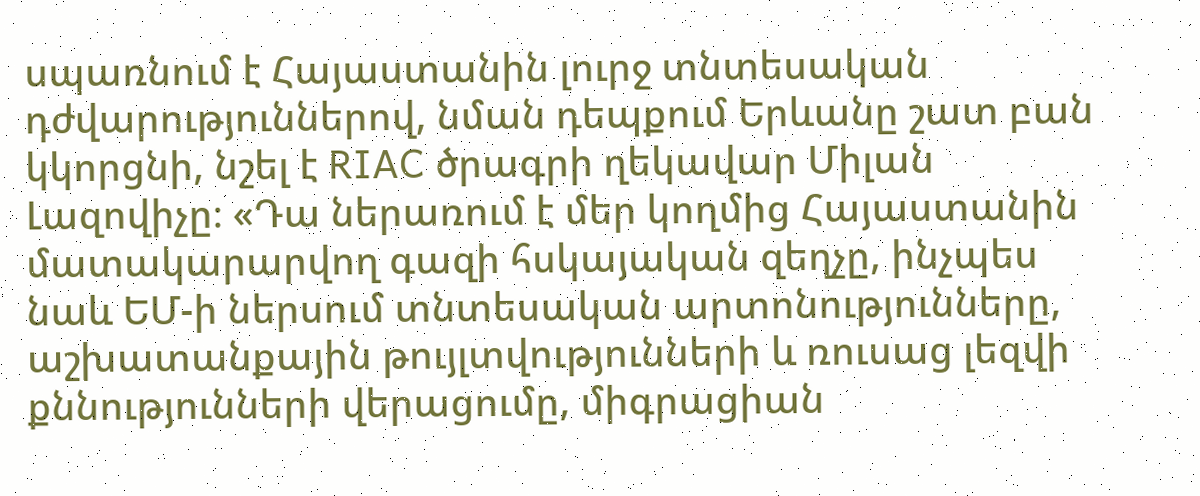սպառնում է Հայաստանին լուրջ տնտեսական դժվարություններով, նման դեպքում Երևանը շատ բան կկորցնի, նշել է RIAC ծրագրի ղեկավար Միլան Լազովիչը։ «Դա ներառում է մեր կողմից Հայաստանին մատակարարվող գազի հսկայական զեղչը, ինչպես նաև ԵՄ-ի ներսում տնտեսական արտոնությունները, աշխատանքային թույլտվությունների և ռուսաց լեզվի քննությունների վերացումը, միգրացիան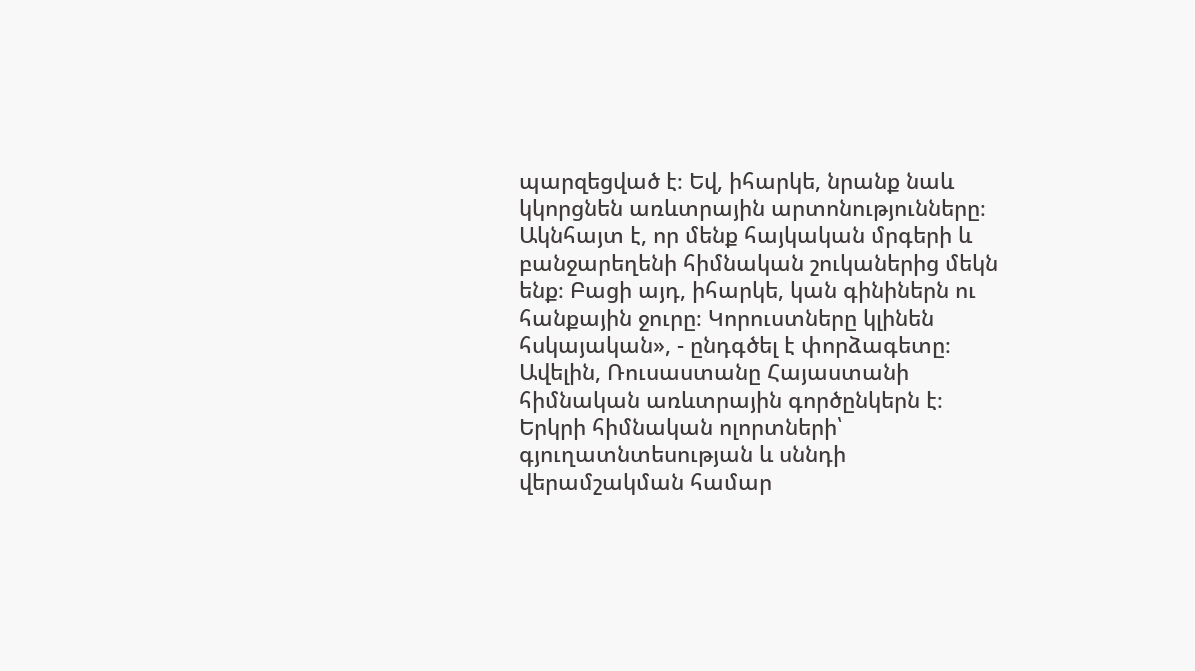պարզեցված է։ Եվ, իհարկե, նրանք նաև կկորցնեն առևտրային արտոնությունները։ Ակնհայտ է, որ մենք հայկական մրգերի և բանջարեղենի հիմնական շուկաներից մեկն ենք։ Բացի այդ, իհարկե, կան գինիներն ու հանքային ջուրը։ Կորուստները կլինեն հսկայական», - ընդգծել է փորձագետը։
Ավելին, Ռուսաստանը Հայաստանի հիմնական առևտրային գործընկերն է։ Երկրի հիմնական ոլորտների՝ գյուղատնտեսության և սննդի վերամշակման համար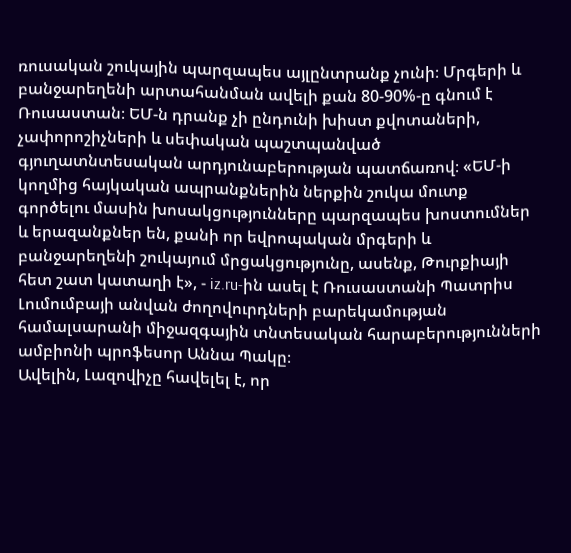ռուսական շուկային պարզապես այլընտրանք չունի։ Մրգերի և բանջարեղենի արտահանման ավելի քան 80-90%-ը գնում է Ռուսաստան։ ԵՄ-ն դրանք չի ընդունի խիստ քվոտաների, չափորոշիչների և սեփական պաշտպանված գյուղատնտեսական արդյունաբերության պատճառով։ «ԵՄ-ի կողմից հայկական ապրանքներին ներքին շուկա մուտք գործելու մասին խոսակցությունները պարզապես խոստումներ և երազանքներ են, քանի որ եվրոպական մրգերի և բանջարեղենի շուկայում մրցակցությունը, ասենք, Թուրքիայի հետ շատ կատաղի է», - iz.ru-ին ասել է Ռուսաստանի Պատրիս Լումումբայի անվան ժողովուրդների բարեկամության համալսարանի միջազգային տնտեսական հարաբերությունների ամբիոնի պրոֆեսոր Աննա Պակը։
Ավելին, Լազովիչը հավելել է, որ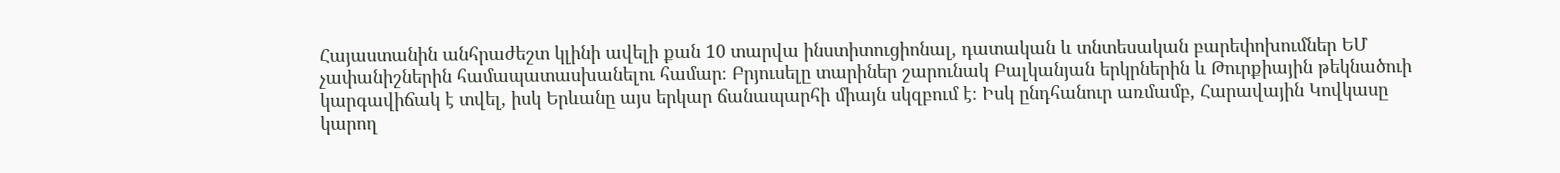Հայաստանին անհրաժեշտ կլինի ավելի քան 10 տարվա ինստիտուցիոնալ, դատական և տնտեսական բարեփոխումներ ԵՄ չափանիշներին համապատասխանելու համար։ Բրյուսելը տարիներ շարունակ Բալկանյան երկրներին և Թուրքիային թեկնածուի կարգավիճակ է տվել, իսկ Երևանը այս երկար ճանապարհի միայն սկզբում է։ Իսկ ընդհանուր առմամբ, Հարավային Կովկասը կարող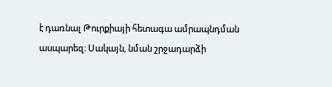է դառնալ Թուրքիայի հետագա ամրապնդման ասպարեզ։ Սակայն, նման շրջադարձի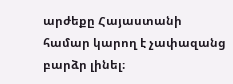արժեքը Հայաստանի համար կարող է չափազանց բարձր լինել։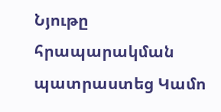Նյութը հրապարակման պատրաստեց Կամո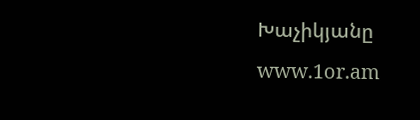Խաչիկյանը
www.1or.am